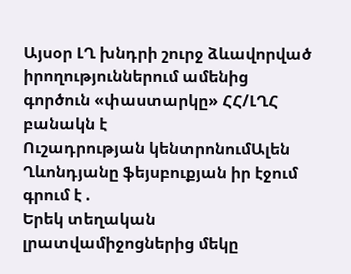Այսօր ԼՂ խնդրի շուրջ ձևավորված իրողություններում ամենից գործուն «փաստարկը» ՀՀ/ԼՂՀ բանակն է
Ուշադրության կենտրոնումԱլեն Ղևոնդյանը ֆեյսբուքյան իր էջում գրում է .
Երեկ տեղական լրատվամիջոցներից մեկը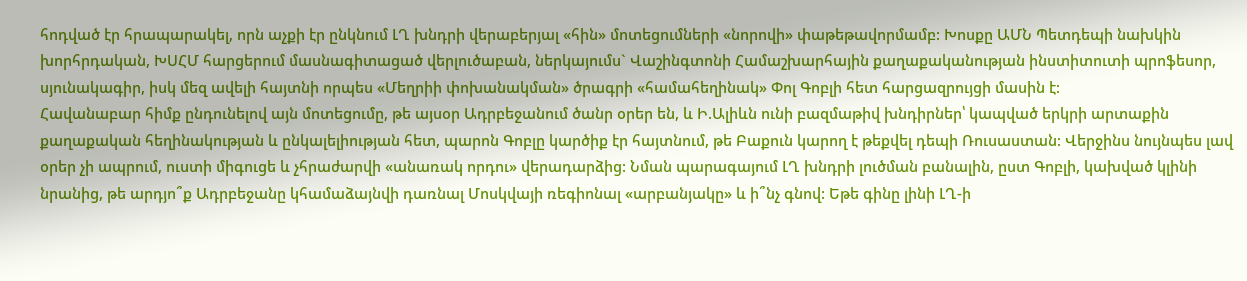հոդված էր հրապարակել, որն աչքի էր ընկնում ԼՂ խնդրի վերաբերյալ «հին» մոտեցումների «նորովի» փաթեթավորմամբ: Խոսքը ԱՄՆ Պետդեպի նախկին խորհրդական, ԽՍՀՄ հարցերում մասնագիտացած վերլուծաբան, ներկայումս` Վաշինգտոնի Համաշխարհային քաղաքականության ինստիտուտի պրոֆեսոր, սյունակագիր, իսկ մեզ ավելի հայտնի որպես «Մեղրիի փոխանակման» ծրագրի «համահեղինակ» Փոլ Գոբլի հետ հարցազրույցի մասին է:
Հավանաբար հիմք ընդունելով այն մոտեցումը, թե այսօր Ադրբեջանում ծանր օրեր են, և Ի.Ալիևն ունի բազմաթիվ խնդիրներ՝ կապված երկրի արտաքին քաղաքական հեղինակության և ընկալելիության հետ, պարոն Գոբլը կարծիք էր հայտնում, թե Բաքուն կարող է թեքվել դեպի Ռուսաստան: Վերջինս նույնպես լավ օրեր չի ապրում, ուստի միգուցե և չհրաժարվի «անառակ որդու» վերադարձից: Նման պարագայում ԼՂ խնդրի լուծման բանալին, ըստ Գոբլի, կախված կլինի նրանից, թե արդյո՞ք Ադրբեջանը կհամաձայնվի դառնալ Մոսկվայի ռեգիոնալ «արբանյակը» և ի՞նչ գնով: Եթե գինը լինի ԼՂ-ի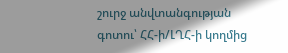շուրջ անվտանգության գոտու՝ ՀՀ-ի/ԼՂՀ-ի կողմից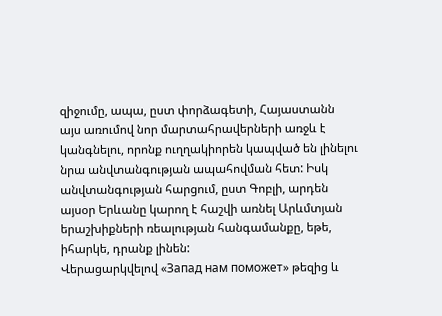զիջումը, ապա, ըստ փորձագետի, Հայաստանն այս առումով նոր մարտահրավերների առջև է կանգնելու, որոնք ուղղակիորեն կապված են լինելու նրա անվտանգության ապահովման հետ: Իսկ անվտանգության հարցում, ըստ Գոբլի, արդեն այսօր Երևանը կարող է հաշվի առնել Արևմտյան երաշխիքների ռեալության հանգամանքը, եթե, իհարկե, դրանք լինեն:
Վերացարկվելով «Запад нам поможет» թեզից և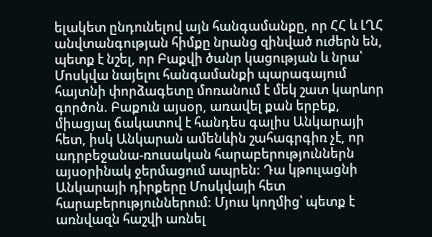ելակետ ընդունելով այն հանգամանքը, որ ՀՀ և ԼՂՀ անվտանգության հիմքը նրանց զինված ուժերն են, պետք է նշել, որ Բաքվի ծանր կացության և նրա՝ Մոսկվա նայելու հանգամանքի պարագայում հայտնի փորձագետը մոռանում է մեկ շատ կարևոր գործոն. Բաքուն այսօր, առավել քան երբեք, միացյալ ճակատով է հանդես գալիս Անկարայի հետ, իսկ Անկարան ամենևին շահագրգիռ չէ, որ ադրբեջանա-ռուսական հարաբերություններն այսօրինակ ջերմացում ապրեն: Դա կթուլացնի Անկարայի դիրքերը Մոսկվայի հետ հարաբերություններում: Մյուս կողմից՝ պետք է առնվազն հաշվի առնել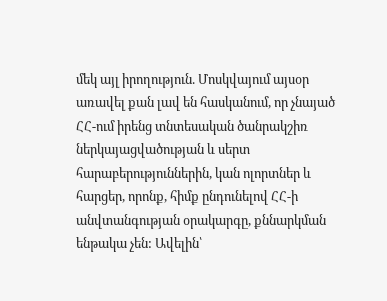մեկ այլ իրողություն. Մոսկվայում այսօր առավել քան լավ են հասկանում, որ չնայած ՀՀ-ում իրենց տնտեսական ծանրակշիռ ներկայացվածության և սերտ հարաբերություններին, կան ոլորտներ և հարցեր, որոնք, հիմք ընդունելով ՀՀ-ի անվտանգության օրակարգը, քննարկման ենթակա չեն: Ավելին՝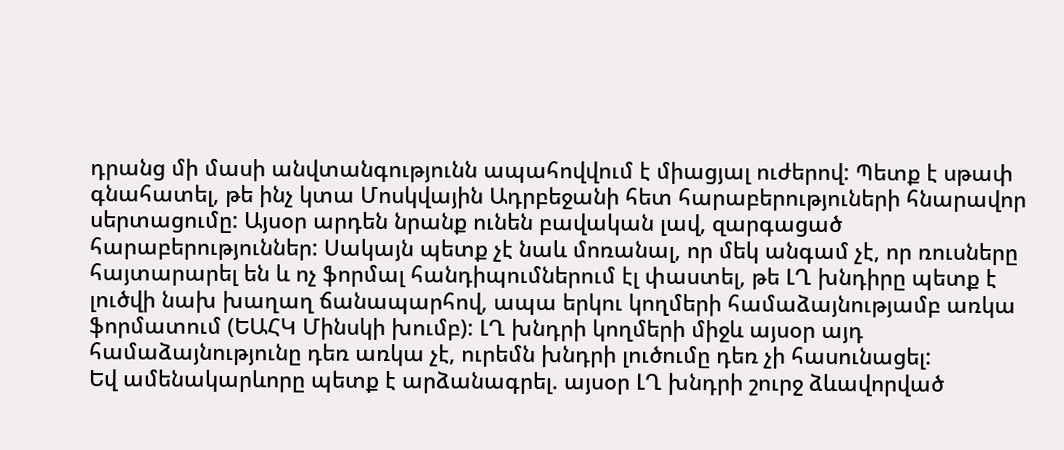դրանց մի մասի անվտանգությունն ապահովվում է միացյալ ուժերով: Պետք է սթափ գնահատել, թե ինչ կտա Մոսկվային Ադրբեջանի հետ հարաբերություների հնարավոր սերտացումը: Այսօր արդեն նրանք ունեն բավական լավ, զարգացած հարաբերություններ: Սակայն պետք չէ նաև մոռանալ, որ մեկ անգամ չէ, որ ռուսները հայտարարել են և ոչ ֆորմալ հանդիպումներում էլ փաստել, թե ԼՂ խնդիրը պետք է լուծվի նախ խաղաղ ճանապարհով, ապա երկու կողմերի համաձայնությամբ առկա ֆորմատում (ԵԱՀԿ Մինսկի խումբ): ԼՂ խնդրի կողմերի միջև այսօր այդ համաձայնությունը դեռ առկա չէ, ուրեմն խնդրի լուծումը դեռ չի հասունացել:
Եվ ամենակարևորը պետք է արձանագրել. այսօր ԼՂ խնդրի շուրջ ձևավորված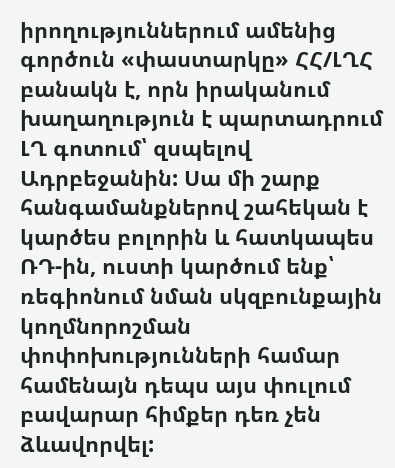իրողություններում ամենից գործուն «փաստարկը» ՀՀ/ԼՂՀ բանակն է, որն իրականում խաղաղություն է պարտադրում ԼՂ գոտում՝ զսպելով Ադրբեջանին: Սա մի շարք հանգամանքներով շահեկան է կարծես բոլորին և հատկապես ՌԴ-ին, ուստի կարծում ենք՝ ռեգիոնում նման սկզբունքային կողմնորոշման փոփոխությունների համար համենայն դեպս այս փուլում բավարար հիմքեր դեռ չեն ձևավորվել: